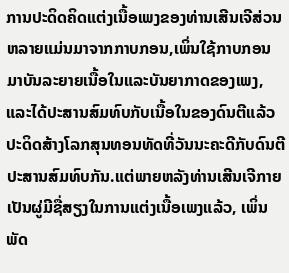ການປະດິດຄິດແຕ່ງເນື້ອເພງຂອງທ່ານເສີນເຈີສ່ວນຫລາຍແມ່ນມາຈາກກາບກອນ,ເພິ່ນໃຊ້ກາບກອນມາບັນລະຍາຍເນື້ອໃນແລະບັນຍາກາດຂອງເພງ,ແລະໄດ້ປະສານສົມທົບກັບເນື້ອໃນຂອງດົນຕີແລ້ວປະດິດສ້າງໂລກສຸນທອນທັດທີ່ວັນນະຄະດີກັບດົນຕີປະສານສົມທົບກັນ.ແຕ່ພາຍຫລັງທ່ານເສີນເຈີກາຍເປັນຜູ່ມີຊື່ສຽງໃນການແຕ່ງເນື້ອເພງແລ້ວ, ເພິ່ນພັດ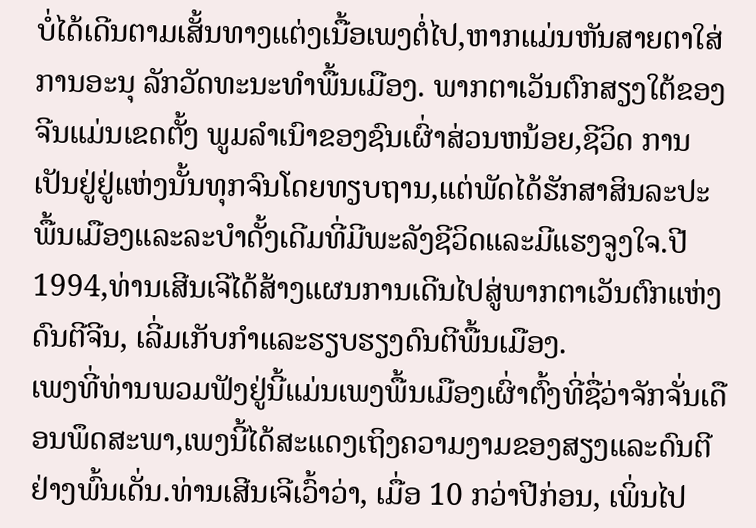ບໍ່ໄດ້ເດີນຕາມເສັ້ນທາງແຕ່ງເນື້ອເພງຕໍ່ໄປ,ຫາກແມ່ນຫັນສາຍຕາໃສ່ການອະນຸ ລັກວັດທະນະທຳພື້ນເມືອງ. ພາກຕາເວັນຕົກສຽງໃຕ້ຂອງຈີນແມ່ນເຂດຕັ້ງ ພູມລຳເນົາຂອງຊົນເຜົ່າສ່ວນຫນ້ອຍ,ຊີວິດ ການເປັນຢູ່ຢູ່ແຫ່ງນັ້ນທຸກຈົນໂດຍທຽບຖານ,ແຕ່ພັດໄດ້ຮັກສາສິນລະປະພື້ນເມືອງແລະລະບຳດັ້ງເດີມທີ່ມີພະລັງຊີວິດແລະມີແຮງຈູງໃຈ.ປີ 1994,ທ່ານເສີນເຈີໄດ້ສ້າງແຜນການເດີນໄປສູ່ພາກຕາເວັນຕົກແຫ່ງດົນຕີຈີນ, ເລີ່ມເກັບກຳແລະຮຽບຮຽງດົນຕີພື້ນເມືອງ.
ເພງທີ່ທ່ານພວມຟັງຢູ່ນີ້ແມ່ນເພງພື້ນເມືອງເຜົ່າຕົ້ງທີ່ຊື່ວ່າຈັກຈັ່ນເດືອນພຶດສະພາ,ເພງນີ້ໄດ້ສະແດງເຖິງຄວາມງາມຂອງສຽງແລະດົນຕີຢ່າງພົ້ນເດັ່ນ.ທ່ານເສີນເຈີເວົ້າວ່າ, ເມື່ອ 10 ກວ່າປີກ່ອນ, ເພິ່ນໄປ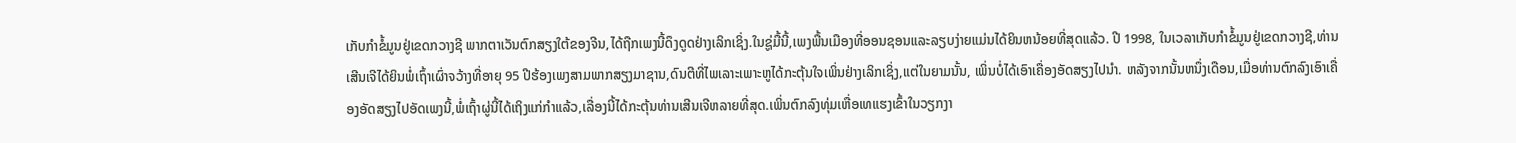ເກັບກຳຂໍ້ມູນຢູ່ເຂດກວາງຊີ ພາກຕາເວັນຕົກສຽງໃຕ້ຂອງຈີນ,ໄດ້ຖືກເພງນີ້ດຶງດູດຢ່າງເລິກເຊິ່ງ.ໃນຊູ່ມື້ນີ້,ເພງພື້ນເມືອງທີ່ອອນຊອນແລະລຽບງ່າຍແມ່ນໄດ້ຍິນຫນ້ອຍທີ່ສຸດແລ້ວ. ປີ 1998, ໃນເວລາເກັບກຳຂໍ້ມູນຢູ່ເຂດກວາງຊີ,ທ່ານເສີນເຈີໄດ້ຍິນພໍ່ເຖົ້າເຜົ່າຈວ້າງທີ່ອາຍຸ 95 ປີຮ້ອງເພງສາມພາກສຽງມາຊານ,ດົນຕີທີ່ໄພເລາະເພາະຫູໄດ້ກະຕຸ້ນໃຈເພິ່ນຢ່າງເລິກເຊິ່ງ,ແຕ່ໃນຍາມນັ້ນ, ເພິ່ນບໍ່ໄດ້ເອົາເຄື່ອງອັດສຽງໄປນຳ. ຫລັງຈາກນັ້ນຫນຶ່ງເດືອນ,ເມື່ອທ່ານຕົກລົງເອົາເຄື່ອງອັດສຽງໄປອັດເພງນີ້,ພໍ່ເຖົ້າຜູ່ນີ້ໄດ້ເຖິງແກ່ກຳແລ້ວ,ເລື່ອງນີ້ໄດ້ກະຕຸ້ນທ່ານເສີນເຈີຫລາຍທີ່ສຸດ.ເພິ່ນຕົກລົງທຸ່ມເຫື່ອເທແຮງເຂົ້າໃນວຽກງາ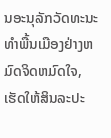ນອະນຸລັກວັດທະນະທຳພື້ນເມືອງຢ່າງຫມົດຈິດຫມົດໃຈ, ເຮັດໃຫ້ສິນລະປະ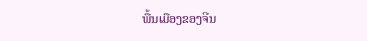ພື້ນເມືອງຂອງຈີນ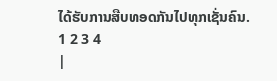ໄດ້ຮັບການສືບທອດກັນໄປທຸກເຊັ່ນຄົນ.
1 2 3 4
|